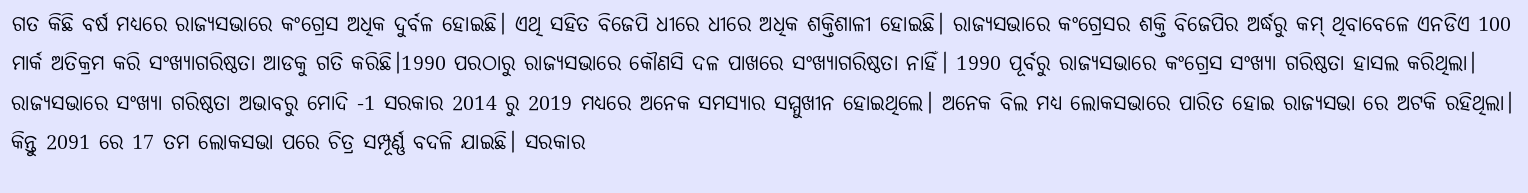ଗତ କିଛି ବର୍ଷ ମଧ୍ୟରେ ରାଜ୍ୟସଭାରେ କଂଗ୍ରେସ ଅଧିକ ଦୁର୍ବଳ ହୋଇଛି। ଏଥି ସହିତ ବିଜେପି ଧୀରେ ଧୀରେ ଅଧିକ ଶକ୍ତିଶାଳୀ ହୋଇଛି। ରାଜ୍ୟସଭାରେ କଂଗ୍ରେସର ଶକ୍ତି ବିଜେପିର ଅର୍ଦ୍ଧରୁ କମ୍ ଥିବାବେଳେ ଏନଡିଏ 100 ମାର୍କ ଅତିକ୍ରମ କରି ସଂଖ୍ୟାଗରିଷ୍ଠତା ଆଡକୁ ଗତି କରିଛି।1990 ପରଠାରୁ ରାଜ୍ୟସଭାରେ କୌଣସି ଦଳ ପାଖରେ ସଂଖ୍ୟାଗରିଷ୍ଠତା ନାହିଁ। 1990 ପୂର୍ବରୁ ରାଜ୍ୟସଭାରେ କଂଗ୍ରେସ ସଂଖ୍ୟା ଗରିଷ୍ଠତା ହାସଲ କରିଥିଲା। ରାଜ୍ୟସଭାରେ ସଂଖ୍ୟା ଗରିଷ୍ଠତା ଅଭାବରୁ ମୋଦି -1 ସରକାର 2014 ରୁ 2019 ମଧ୍ୟରେ ଅନେକ ସମସ୍ୟାର ସମ୍ମୁଖୀନ ହୋଇଥିଲେ। ଅନେକ ବିଲ ମଧ୍ୟ ଲୋକସଭାରେ ପାରିତ ହୋଇ ରାଜ୍ୟସଭା ରେ ଅଟକି ରହିଥିଲା।
କିନ୍ତୁ 2091 ରେ 17 ତମ ଲୋକସଭା ପରେ ଚିତ୍ର ସମ୍ପୂର୍ଣ୍ଣ ବଦଳି ଯାଇଛି। ସରକାର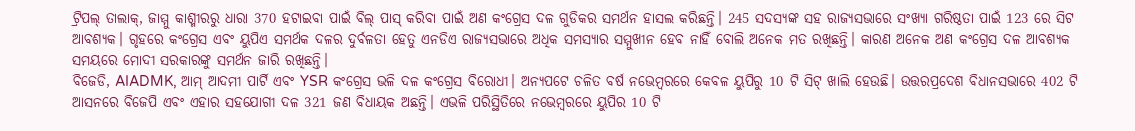ଟ୍ରିପଲ୍ ତାଲାକ୍, ଜାମ୍ମୁ କାଶ୍ମୀରରୁ ଧାରା 370 ହଟାଇବା ପାଇଁ ବିଲ୍ ପାସ୍ କରିବା ପାଇଁ ଅଣ କଂଗ୍ରେସ ଦଳ ଗୁଡିକର ସମର୍ଥନ ହାସଲ କରିଛନ୍ତି। 245 ସଦସ୍ୟଙ୍କ ସହ ରାଜ୍ୟସଭାରେ ସଂଖ୍ୟା ଗରିଷ୍ଠତା ପାଇଁ 123 ରେ ସିଟ ଆବଶ୍ୟକ। ଗୃହରେ କଂଗ୍ରେସ ଏବଂ ୟୁପିଏ ସମର୍ଥକ ଦଳର ଦୁର୍ବଳତା ହେତୁ ଏନଡିଏ ରାଜ୍ୟସଭାରେ ଅଧିକ ସମସ୍ୟାର ସମ୍ମୁଖୀନ ହେବ ନାହିଁ ବୋଲି ଅନେକ ମତ ରଖିଛନ୍ତି। କାରଣ ଅନେକ ଅଣ କଂଗ୍ରେସ ଦଳ ଆବଶ୍ୟକ ସମୟରେ ମୋଦୀ ସରକାରଙ୍କୁ ସମର୍ଥନ ଜାରି ରଖିଛନ୍ତି।
ବିଜେଡି, AIADMK, ଆମ୍ ଆଦମୀ ପାର୍ଟି ଏବଂ YSR କଂଗ୍ରେସ ଭଳି ଦଳ କଂଗ୍ରେସ ବିରୋଧୀ। ଅନ୍ୟପଟେ ଚଳିତ ବର୍ଷ ନଭେମ୍ବରରେ କେବଳ ୟୁପିରୁ 10 ଟି ସିଟ୍ ଖାଲି ହେଉଛି। ଉତ୍ତରପ୍ରଦେଶ ବିଧାନସଭାରେ 402 ଟି ଆସନରେ ବିଜେପି ଏବଂ ଏହାର ସହଯୋଗୀ ଦଳ 321 ଜଣ ବିଧାୟକ ଅଛନ୍ତି। ଏଭଳି ପରିସ୍ଥିତିରେ ନଭେମ୍ବରରେ ୟୁପିର 10 ଟି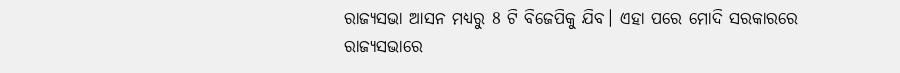ରାଜ୍ୟସଭା ଆସନ ମଧ୍ୟରୁ 8 ଟି ବିଜେପିକୁ ଯିବ। ଏହା ପରେ ମୋଦି ସରକାରରେ ରାଜ୍ୟସଭାରେ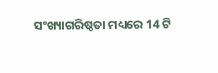ସଂଖ୍ୟାଗରିଷ୍ଠତା ମଧ୍ୟରେ 14 ଟି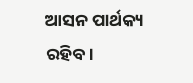ଆସନ ପାର୍ଥକ୍ୟ ରହିବ।